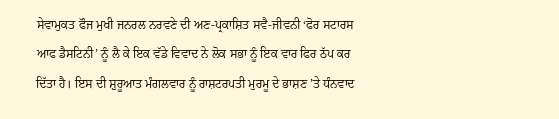ਸੇਵਾਮੁਕਤ ਫੌਜ ਮੁਖੀ ਜਨਰਲ ਨਰਵਣੇ ਦੀ ਅਣ-ਪ੍ਰਕਾਸ਼ਿਤ ਸਵੈ-ਜੀਵਨੀ ‘ਫੋਰ ਸਟਾਰਸ ਆਫ ਡੈਸਟਿਨੀ’ ਨੂੰ ਲੈ ਕੇ ਇਕ ਵੱਡੇ ਵਿਵਾਦ ਨੇ ਲੋਕ ਸਭਾ ਨੂੰ ਇਕ ਵਾਰ ਫਿਰ ਠੱਪ ਕਰ ਦਿੱਤਾ ਹੈ। ਇਸ ਦੀ ਸ਼ੁਰੂਆਤ ਮੰਗਲਵਾਰ ਨੂੰ ਰਾਸ਼ਟਰਪਤੀ ਮੁਰਮੂ ਦੇ ਭਾਸ਼ਣ ’ਤੇ ਧੰਨਵਾਦ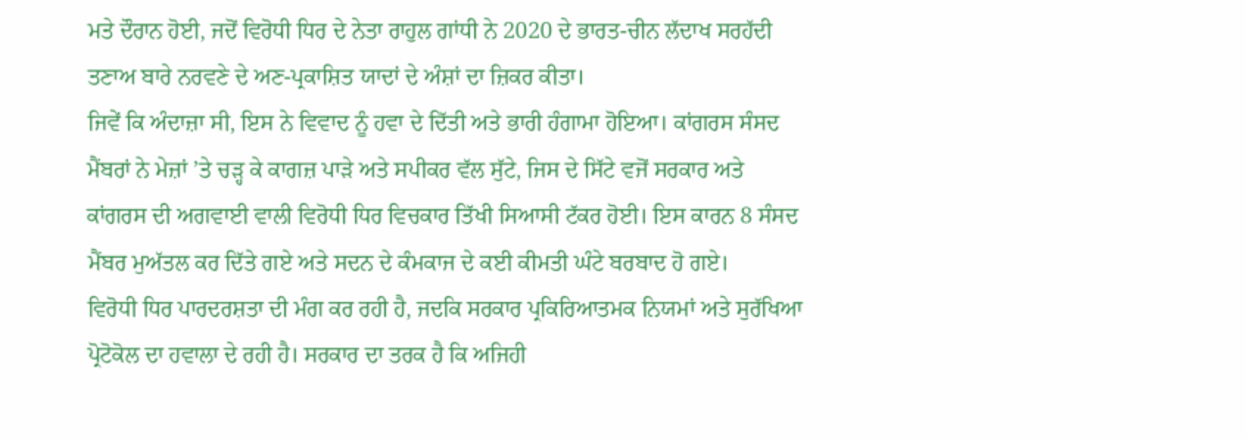ਮਤੇ ਦੌਰਾਨ ਹੋਈ, ਜਦੋਂ ਵਿਰੋਧੀ ਧਿਰ ਦੇ ਨੇਤਾ ਰਾਹੁਲ ਗਾਂਧੀ ਨੇ 2020 ਦੇ ਭਾਰਤ-ਚੀਨ ਲੱਦਾਖ ਸਰਹੱਦੀ ਤਣਾਅ ਬਾਰੇ ਨਰਵਣੇ ਦੇ ਅਣ-ਪ੍ਰਕਾਸ਼ਿਤ ਯਾਦਾਂ ਦੇ ਅੰਸ਼ਾਂ ਦਾ ਜ਼ਿਕਰ ਕੀਤਾ।
ਜਿਵੇਂ ਕਿ ਅੰਦਾਜ਼ਾ ਸੀ, ਇਸ ਨੇ ਵਿਵਾਦ ਨੂੰ ਹਵਾ ਦੇ ਦਿੱਤੀ ਅਤੇ ਭਾਰੀ ਹੰਗਾਮਾ ਹੋਇਆ। ਕਾਂਗਰਸ ਸੰਸਦ ਮੈਂਬਰਾਂ ਨੇ ਮੇਜ਼ਾਂ ’ਤੇ ਚੜ੍ਹ ਕੇ ਕਾਗਜ਼ ਪਾੜੇ ਅਤੇ ਸਪੀਕਰ ਵੱਲ ਸੁੱਟੇ, ਜਿਸ ਦੇ ਸਿੱਟੇ ਵਜੋਂ ਸਰਕਾਰ ਅਤੇ ਕਾਂਗਰਸ ਦੀ ਅਗਵਾਈ ਵਾਲੀ ਵਿਰੋਧੀ ਧਿਰ ਵਿਚਕਾਰ ਤਿੱਖੀ ਸਿਆਸੀ ਟੱਕਰ ਹੋਈ। ਇਸ ਕਾਰਨ 8 ਸੰਸਦ ਮੈਂਬਰ ਮੁਅੱਤਲ ਕਰ ਦਿੱਤੇ ਗਏ ਅਤੇ ਸਦਨ ਦੇ ਕੰਮਕਾਜ ਦੇ ਕਈ ਕੀਮਤੀ ਘੰਟੇ ਬਰਬਾਦ ਹੋ ਗਏ।
ਵਿਰੋਧੀ ਧਿਰ ਪਾਰਦਰਸ਼ਤਾ ਦੀ ਮੰਗ ਕਰ ਰਹੀ ਹੈ, ਜਦਕਿ ਸਰਕਾਰ ਪ੍ਰਕਿਰਿਆਤਮਕ ਨਿਯਮਾਂ ਅਤੇ ਸੁਰੱਖਿਆ ਪ੍ਰੋਟੋਕੋਲ ਦਾ ਹਵਾਲਾ ਦੇ ਰਹੀ ਹੈ। ਸਰਕਾਰ ਦਾ ਤਰਕ ਹੈ ਕਿ ਅਜਿਹੀ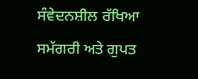ਸੰਵੇਦਨਸ਼ੀਲ ਰੱਖਿਆ ਸਮੱਗਰੀ ਅਤੇ ਗੁਪਤ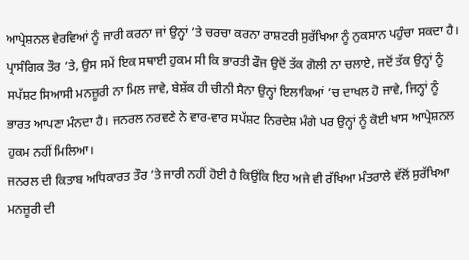ਆਪ੍ਰੇਸ਼ਨਲ ਵੇਰਵਿਆਂ ਨੂੰ ਜਾਰੀ ਕਰਨਾ ਜਾਂ ਉਨ੍ਹਾਂ ’ਤੇ ਚਰਚਾ ਕਰਨਾ ਰਾਸ਼ਟਰੀ ਸੁਰੱਖਿਆ ਨੂੰ ਨੁਕਸਾਨ ਪਹੁੰਚਾ ਸਕਦਾ ਹੈ।
ਪ੍ਰਾਸੰਗਿਕ ਤੌਰ ’ਤੇ, ਉਸ ਸਮੇਂ ਇਕ ਸਥਾਈ ਹੁਕਮ ਸੀ ਕਿ ਭਾਰਤੀ ਫੌਜ ਉਦੋਂ ਤੱਕ ਗੋਲੀ ਨਾ ਚਲਾਏ, ਜਦੋਂ ਤੱਕ ਉਨ੍ਹਾਂ ਨੂੰ ਸਪੱਸ਼ਟ ਸਿਆਸੀ ਮਨਜ਼ੂਰੀ ਨਾ ਮਿਲ ਜਾਵੇ, ਬੇਸ਼ੱਕ ਹੀ ਚੀਨੀ ਸੈਨਾ ਉਨ੍ਹਾਂ ਇਲਾਕਿਆਂ ’ਚ ਦਾਖਲ ਹੋ ਜਾਵੇ, ਜਿਨ੍ਹਾਂ ਨੂੰ ਭਾਰਤ ਆਪਣਾ ਮੰਨਦਾ ਹੈ। ਜਨਰਲ ਨਰਵਣੇ ਨੇ ਵਾਰ-ਵਾਰ ਸਪੱਸ਼ਟ ਨਿਰਦੇਸ਼ ਮੰਗੇ ਪਰ ਉਨ੍ਹਾਂ ਨੂੰ ਕੋਈ ਖਾਸ ਆਪ੍ਰੇਸ਼ਨਲ ਹੁਕਮ ਨਹੀਂ ਮਿਲਿਆ।
ਜਨਰਲ ਦੀ ਕਿਤਾਬ ਅਧਿਕਾਰਤ ਤੌਰ ’ਤੇ ਜਾਰੀ ਨਹੀਂ ਹੋਈ ਹੈ ਕਿਉਂਕਿ ਇਹ ਅਜੇ ਵੀ ਰੱਖਿਆ ਮੰਤਰਾਲੇ ਵੱਲੋਂ ਸੁਰੱਖਿਆ ਮਨਜ਼ੂਰੀ ਦੀ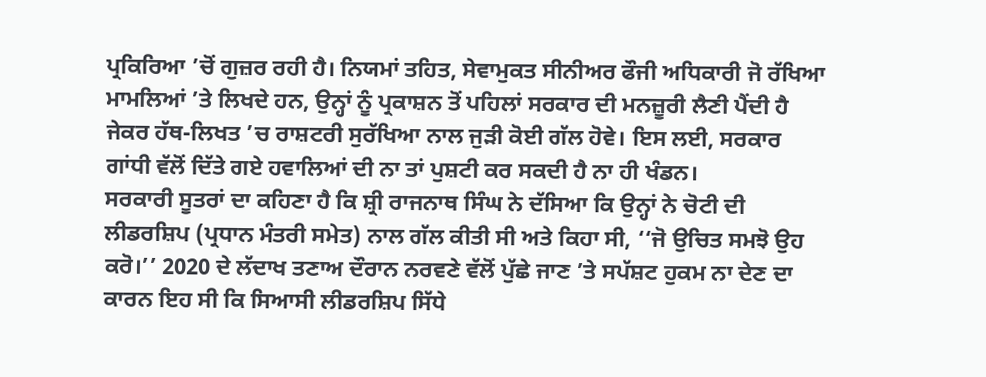ਪ੍ਰਕਿਰਿਆ ’ਚੋਂ ਗੁਜ਼ਰ ਰਹੀ ਹੈ। ਨਿਯਮਾਂ ਤਹਿਤ, ਸੇਵਾਮੁਕਤ ਸੀਨੀਅਰ ਫੌਜੀ ਅਧਿਕਾਰੀ ਜੋ ਰੱਖਿਆ ਮਾਮਲਿਆਂ ’ਤੇ ਲਿਖਦੇ ਹਨ, ਉਨ੍ਹਾਂ ਨੂੰ ਪ੍ਰਕਾਸ਼ਨ ਤੋਂ ਪਹਿਲਾਂ ਸਰਕਾਰ ਦੀ ਮਨਜ਼ੂਰੀ ਲੈਣੀ ਪੈਂਦੀ ਹੈ ਜੇਕਰ ਹੱਥ-ਲਿਖਤ ’ਚ ਰਾਸ਼ਟਰੀ ਸੁਰੱਖਿਆ ਨਾਲ ਜੁੜੀ ਕੋਈ ਗੱਲ ਹੋਵੇ। ਇਸ ਲਈ, ਸਰਕਾਰ ਗਾਂਧੀ ਵੱਲੋਂ ਦਿੱਤੇ ਗਏ ਹਵਾਲਿਆਂ ਦੀ ਨਾ ਤਾਂ ਪੁਸ਼ਟੀ ਕਰ ਸਕਦੀ ਹੈ ਨਾ ਹੀ ਖੰਡਨ।
ਸਰਕਾਰੀ ਸੂਤਰਾਂ ਦਾ ਕਹਿਣਾ ਹੈ ਕਿ ਸ਼੍ਰੀ ਰਾਜਨਾਥ ਸਿੰਘ ਨੇ ਦੱਸਿਆ ਕਿ ਉਨ੍ਹਾਂ ਨੇ ਚੋਟੀ ਦੀ ਲੀਡਰਸ਼ਿਪ (ਪ੍ਰਧਾਨ ਮੰਤਰੀ ਸਮੇਤ) ਨਾਲ ਗੱਲ ਕੀਤੀ ਸੀ ਅਤੇ ਕਿਹਾ ਸੀ, ‘‘ਜੋ ਉਚਿਤ ਸਮਝੋ ਉਹ ਕਰੋ।’’ 2020 ਦੇ ਲੱਦਾਖ ਤਣਾਅ ਦੌਰਾਨ ਨਰਵਣੇ ਵੱਲੋਂ ਪੁੱਛੇ ਜਾਣ ’ਤੇ ਸਪੱਸ਼ਟ ਹੁਕਮ ਨਾ ਦੇਣ ਦਾ ਕਾਰਨ ਇਹ ਸੀ ਕਿ ਸਿਆਸੀ ਲੀਡਰਸ਼ਿਪ ਸਿੱਧੇ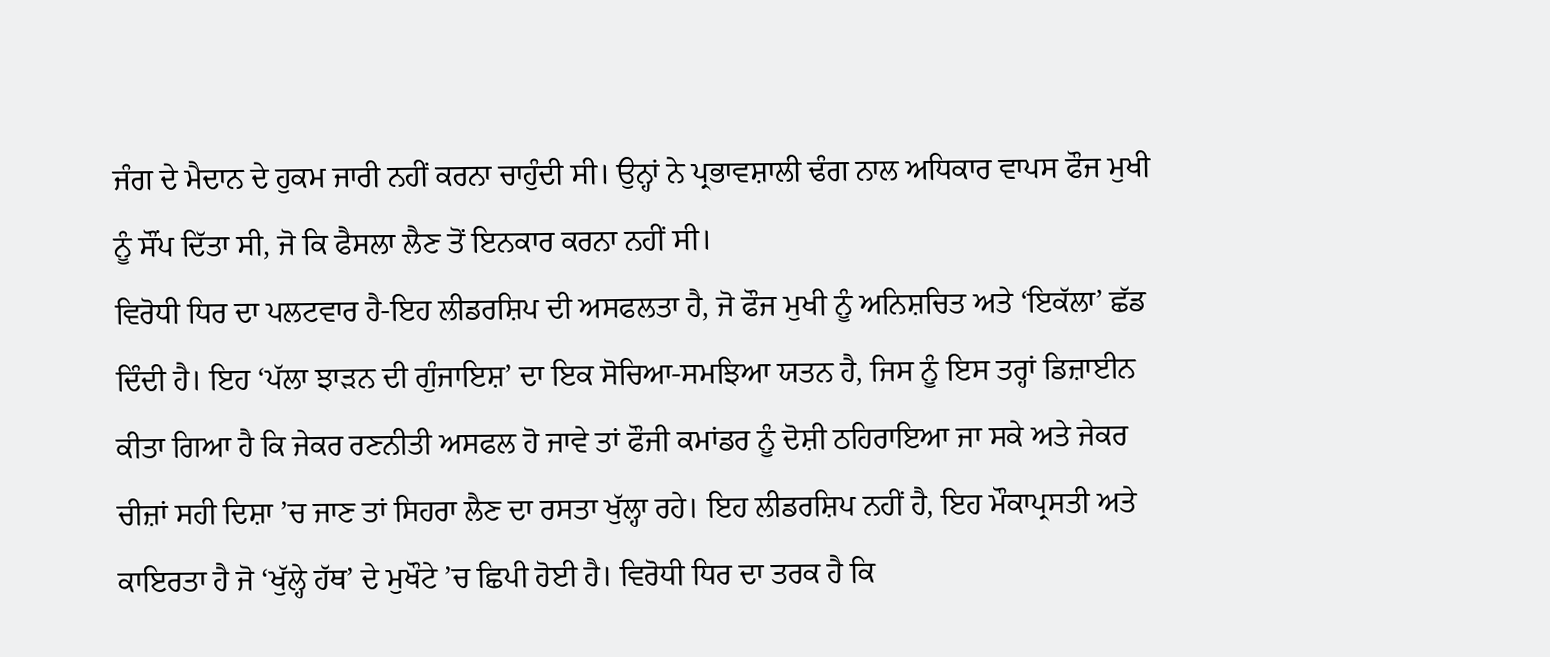ਜੰਗ ਦੇ ਮੈਦਾਨ ਦੇ ਹੁਕਮ ਜਾਰੀ ਨਹੀਂ ਕਰਨਾ ਚਾਹੁੰਦੀ ਸੀ। ਉਨ੍ਹਾਂ ਨੇ ਪ੍ਰਭਾਵਸ਼ਾਲੀ ਢੰਗ ਨਾਲ ਅਧਿਕਾਰ ਵਾਪਸ ਫੌਜ ਮੁਖੀ ਨੂੰ ਸੌਂਪ ਦਿੱਤਾ ਸੀ, ਜੋ ਕਿ ਫੈਸਲਾ ਲੈਣ ਤੋਂ ਇਨਕਾਰ ਕਰਨਾ ਨਹੀਂ ਸੀ।
ਵਿਰੋਧੀ ਧਿਰ ਦਾ ਪਲਟਵਾਰ ਹੈ-ਇਹ ਲੀਡਰਸ਼ਿਪ ਦੀ ਅਸਫਲਤਾ ਹੈ, ਜੋ ਫੌਜ ਮੁਖੀ ਨੂੰ ਅਨਿਸ਼ਚਿਤ ਅਤੇ ‘ਇਕੱਲਾ’ ਛੱਡ ਦਿੰਦੀ ਹੈ। ਇਹ ‘ਪੱਲਾ ਝਾੜਨ ਦੀ ਗੁੰਜਾਇਸ਼’ ਦਾ ਇਕ ਸੋਚਿਆ-ਸਮਝਿਆ ਯਤਨ ਹੈ, ਜਿਸ ਨੂੰ ਇਸ ਤਰ੍ਹਾਂ ਡਿਜ਼ਾਈਨ ਕੀਤਾ ਗਿਆ ਹੈ ਕਿ ਜੇਕਰ ਰਣਨੀਤੀ ਅਸਫਲ ਹੋ ਜਾਵੇ ਤਾਂ ਫੌਜੀ ਕਮਾਂਡਰ ਨੂੰ ਦੋਸ਼ੀ ਠਹਿਰਾਇਆ ਜਾ ਸਕੇ ਅਤੇ ਜੇਕਰ ਚੀਜ਼ਾਂ ਸਹੀ ਦਿਸ਼ਾ ’ਚ ਜਾਣ ਤਾਂ ਸਿਹਰਾ ਲੈਣ ਦਾ ਰਸਤਾ ਖੁੱਲ੍ਹਾ ਰਹੇ। ਇਹ ਲੀਡਰਸ਼ਿਪ ਨਹੀਂ ਹੈ, ਇਹ ਮੌਕਾਪ੍ਰਸਤੀ ਅਤੇ ਕਾਇਰਤਾ ਹੈ ਜੋ ‘ਖੁੱਲ੍ਹੇ ਹੱਥ’ ਦੇ ਮੁਖੌਟੇ ’ਚ ਛਿਪੀ ਹੋਈ ਹੈ। ਵਿਰੋਧੀ ਧਿਰ ਦਾ ਤਰਕ ਹੈ ਕਿ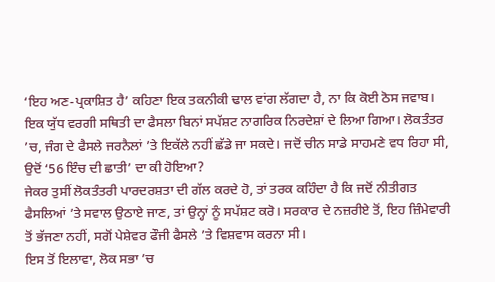‘ਇਹ ਅਣ-ਪ੍ਰਕਾਸ਼ਿਤ ਹੈ’ ਕਹਿਣਾ ਇਕ ਤਕਨੀਕੀ ਢਾਲ ਵਾਂਗ ਲੱਗਦਾ ਹੈ, ਨਾ ਕਿ ਕੋਈ ਠੋਸ ਜਵਾਬ। ਇਕ ਯੁੱਧ ਵਰਗੀ ਸਥਿਤੀ ਦਾ ਫੈਸਲਾ ਬਿਨਾਂ ਸਪੱਸ਼ਟ ਨਾਗਰਿਕ ਨਿਰਦੇਸ਼ਾਂ ਦੇ ਲਿਆ ਗਿਆ। ਲੋਕਤੰਤਰ ’ਚ, ਜੰਗ ਦੇ ਫੈਸਲੇ ਜਰਨੈਲਾਂ ’ਤੇ ਇਕੱਲੇ ਨਹੀਂ ਛੱਡੇ ਜਾ ਸਕਦੇ। ਜਦੋਂ ਚੀਨ ਸਾਡੇ ਸਾਹਮਣੇ ਵਧ ਰਿਹਾ ਸੀ, ਉਦੋਂ ‘56 ਇੰਚ ਦੀ ਛਾਤੀ’ ਦਾ ਕੀ ਹੋਇਆ?
ਜੇਕਰ ਤੁਸੀਂ ਲੋਕਤੰਤਰੀ ਪਾਰਦਰਸ਼ਤਾ ਦੀ ਗੱਲ ਕਰਦੇ ਹੋ, ਤਾਂ ਤਰਕ ਕਹਿੰਦਾ ਹੈ ਕਿ ਜਦੋਂ ਨੀਤੀਗਤ ਫੈਸਲਿਆਂ ’ਤੇ ਸਵਾਲ ਉਠਾਏ ਜਾਣ, ਤਾਂ ਉਨ੍ਹਾਂ ਨੂੰ ਸਪੱਸ਼ਟ ਕਰੋ। ਸਰਕਾਰ ਦੇ ਨਜ਼ਰੀਏ ਤੋਂ, ਇਹ ਜ਼ਿੰਮੇਵਾਰੀ ਤੋਂ ਭੱਜਣਾ ਨਹੀਂ, ਸਗੋਂ ਪੇਸ਼ੇਵਰ ਫੌਜੀ ਫੈਸਲੇ ’ਤੇ ਵਿਸ਼ਵਾਸ ਕਰਨਾ ਸੀ।
ਇਸ ਤੋਂ ਇਲਾਵਾ, ਲੋਕ ਸਭਾ ’ਚ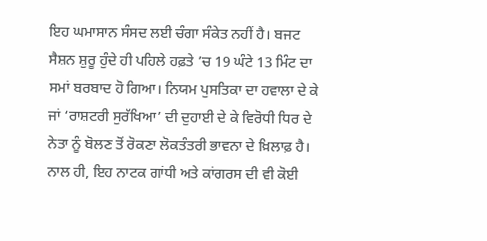ਇਹ ਘਮਾਸਾਨ ਸੰਸਦ ਲਈ ਚੰਗਾ ਸੰਕੇਤ ਨਹੀਂ ਹੈ। ਬਜਟ ਸੈਸ਼ਨ ਸ਼ੁਰੂ ਹੁੰਦੇ ਹੀ ਪਹਿਲੇ ਹਫ਼ਤੇ ’ਚ 19 ਘੰਟੇ 13 ਮਿੰਟ ਦਾ ਸਮਾਂ ਬਰਬਾਦ ਹੋ ਗਿਆ। ਨਿਯਮ ਪੁਸਤਿਕਾ ਦਾ ਹਵਾਲਾ ਦੇ ਕੇ ਜਾਂ ‘ਰਾਸ਼ਟਰੀ ਸੁਰੱਖਿਆ’ ਦੀ ਦੁਹਾਈ ਦੇ ਕੇ ਵਿਰੋਧੀ ਧਿਰ ਦੇ ਨੇਤਾ ਨੂੰ ਬੋਲਣ ਤੋਂ ਰੋਕਣਾ ਲੋਕਤੰਤਰੀ ਭਾਵਨਾ ਦੇ ਖ਼ਿਲਾਫ਼ ਹੈ। ਨਾਲ ਹੀ, ਇਹ ਨਾਟਕ ਗਾਂਧੀ ਅਤੇ ਕਾਂਗਰਸ ਦੀ ਵੀ ਕੋਈ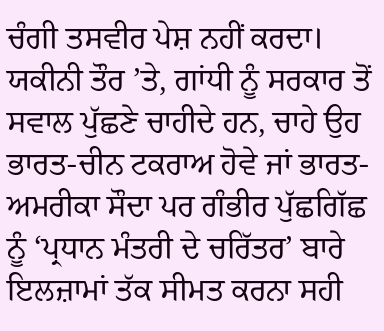ਚੰਗੀ ਤਸਵੀਰ ਪੇਸ਼ ਨਹੀਂ ਕਰਦਾ। ਯਕੀਨੀ ਤੌਰ ’ਤੇ, ਗਾਂਧੀ ਨੂੰ ਸਰਕਾਰ ਤੋਂ ਸਵਾਲ ਪੁੱਛਣੇ ਚਾਹੀਦੇ ਹਨ, ਚਾਹੇ ਉਹ ਭਾਰਤ-ਚੀਨ ਟਕਰਾਅ ਹੋਵੇ ਜਾਂ ਭਾਰਤ-ਅਮਰੀਕਾ ਸੌਦਾ ਪਰ ਗੰਭੀਰ ਪੁੱਛਗਿੱਛ ਨੂੰ ‘ਪ੍ਰਧਾਨ ਮੰਤਰੀ ਦੇ ਚਰਿੱਤਰ’ ਬਾਰੇ ਇਲਜ਼ਾਮਾਂ ਤੱਕ ਸੀਮਤ ਕਰਨਾ ਸਹੀ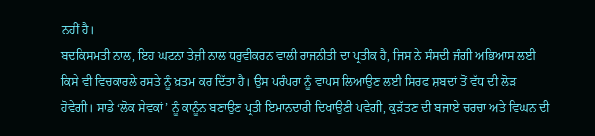ਨਹੀਂ ਹੈ।
ਬਦਕਿਸਮਤੀ ਨਾਲ, ਇਹ ਘਟਨਾ ਤੇਜ਼ੀ ਨਾਲ ਧਰੁਵੀਕਰਨ ਵਾਲੀ ਰਾਜਨੀਤੀ ਦਾ ਪ੍ਰਤੀਕ ਹੈ, ਜਿਸ ਨੇ ਸੰਸਦੀ ਜੰਗੀ ਅਭਿਆਸ ਲਈ ਕਿਸੇ ਵੀ ਵਿਚਕਾਰਲੇ ਰਸਤੇ ਨੂੰ ਖ਼ਤਮ ਕਰ ਦਿੱਤਾ ਹੈ। ਉਸ ਪਰੰਪਰਾ ਨੂੰ ਵਾਪਸ ਲਿਆਉਣ ਲਈ ਸਿਰਫ ਸ਼ਬਦਾਂ ਤੋਂ ਵੱਧ ਦੀ ਲੋੜ ਹੋਵੇਗੀ। ਸਾਡੇ ‘ਲੋਕ ਸੇਵਕਾਂ’ ਨੂੰ ਕਾਨੂੰਨ ਬਣਾਉਣ ਪ੍ਰਤੀ ਇਮਾਨਦਾਰੀ ਦਿਖਾਉਣੀ ਪਵੇਗੀ, ਕੁੜੱਤਣ ਦੀ ਬਜਾਏ ਚਰਚਾ ਅਤੇ ਵਿਘਨ ਦੀ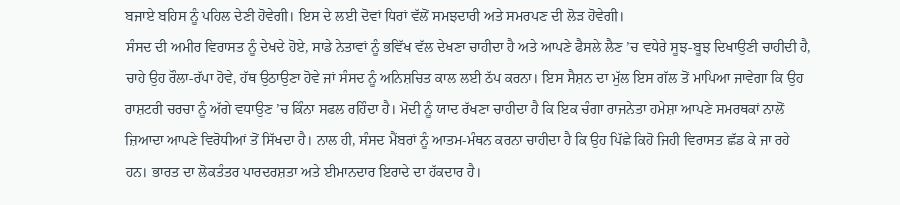ਬਜਾਏ ਬਹਿਸ ਨੂੰ ਪਹਿਲ ਦੇਣੀ ਹੋਵੇਗੀ। ਇਸ ਦੇ ਲਈ ਦੋਵਾਂ ਧਿਰਾਂ ਵੱਲੋਂ ਸਮਝਦਾਰੀ ਅਤੇ ਸਮਰਪਣ ਦੀ ਲੋੜ ਹੋਵੇਗੀ।
ਸੰਸਦ ਦੀ ਅਮੀਰ ਵਿਰਾਸਤ ਨੂੰ ਦੇਖਦੇ ਹੋਏ, ਸਾਡੇ ਨੇਤਾਵਾਂ ਨੂੰ ਭਵਿੱਖ ਵੱਲ ਦੇਖਣਾ ਚਾਹੀਦਾ ਹੈ ਅਤੇ ਆਪਣੇ ਫੈਸਲੇ ਲੈਣ ’ਚ ਵਧੇਰੇ ਸੂਝ-ਬੂਝ ਦਿਖਾਉਣੀ ਚਾਹੀਦੀ ਹੈ, ਚਾਹੇ ਉਹ ਰੌਲਾ-ਰੱਪਾ ਹੋਵੇ, ਹੱਥ ਉਠਾਉਣਾ ਹੋਵੇ ਜਾਂ ਸੰਸਦ ਨੂੰ ਅਨਿਸ਼ਚਿਤ ਕਾਲ ਲਈ ਠੱਪ ਕਰਨਾ। ਇਸ ਸੈਸ਼ਨ ਦਾ ਮੁੱਲ ਇਸ ਗੱਲ ਤੋਂ ਮਾਪਿਆ ਜਾਵੇਗਾ ਕਿ ਉਹ ਰਾਸ਼ਟਰੀ ਚਰਚਾ ਨੂੰ ਅੱਗੇ ਵਧਾਉਣ ’ਚ ਕਿੰਨਾ ਸਫਲ ਰਹਿੰਦਾ ਹੈ। ਮੋਦੀ ਨੂੰ ਯਾਦ ਰੱਖਣਾ ਚਾਹੀਦਾ ਹੈ ਕਿ ਇਕ ਚੰਗਾ ਰਾਜਨੇਤਾ ਹਮੇਸ਼ਾ ਆਪਣੇ ਸਮਰਥਕਾਂ ਨਾਲੋਂ ਜ਼ਿਆਦਾ ਆਪਣੇ ਵਿਰੋਧੀਆਂ ਤੋਂ ਸਿੱਖਦਾ ਹੈ। ਨਾਲ ਹੀ, ਸੰਸਦ ਮੈਂਬਰਾਂ ਨੂੰ ਆਤਮ-ਮੰਥਨ ਕਰਨਾ ਚਾਹੀਦਾ ਹੈ ਕਿ ਉਹ ਪਿੱਛੇ ਕਿਹੋ ਜਿਹੀ ਵਿਰਾਸਤ ਛੱਡ ਕੇ ਜਾ ਰਹੇ ਹਨ। ਭਾਰਤ ਦਾ ਲੋਕਤੰਤਰ ਪਾਰਦਰਸ਼ਤਾ ਅਤੇ ਈਮਾਨਦਾਰ ਇਰਾਦੇ ਦਾ ਹੱਕਦਾਰ ਹੈ।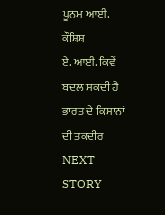ਪੂਨਮ ਆਈ. ਕੌਸ਼ਿਸ਼
ਏ. ਆਈ. ਕਿਵੇਂ ਬਦਲ ਸਕਦੀ ਹੈ ਭਾਰਤ ਦੇ ਕਿਸਾਨਾਂ ਦੀ ਤਕਦੀਰ
NEXT STORY